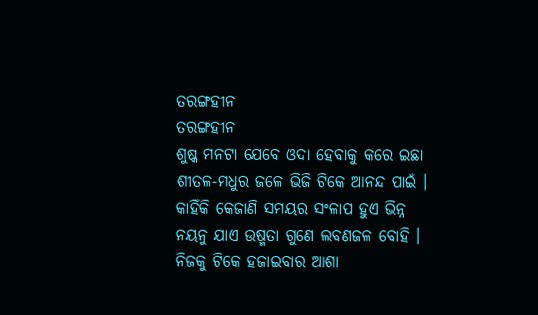ତରଙ୍ଗହୀନ
ତରଙ୍ଗହୀନ
ଶୁଷ୍କ ମନଟା ଯେବେ ଓଦା ହେବାକୁ କରେ ଇଛା
ଶୀତଳ-ମଧୁର ଜଳେ ଭିଜି ଟିକେ ଆନନ୍ଦ ପାଇଁ ।
କାହିଁକି କେଜାଣି ସମୟର ସଂଳାପ ହୁଏ ଭିନ୍ନ
ନୟନୁ ଯାଏ ଉଷ୍ମତା ଗୁଣେ ଲବଣଜଳ ବୋହି ।
ନିଜକୁ ଟିକେ ହଜାଇବାର ଆଶା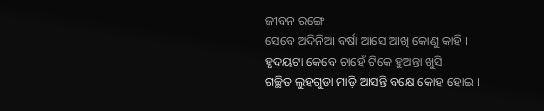ଜୀବନ ରଙ୍ଗେ
ସେବେ ଅଦିନିଆ ବର୍ଷା ଆସେ ଆଖି କୋଣୁ କାହି ।
ହୃଦୟଟା କେବେ ଚାହେଁ ଟିକେ ହୁଅନ୍ତା ଖୁସି
ଗଚ୍ଛିତ ଲୁହଗୁଡା ମାଡ଼ି ଆସନ୍ତି ବକ୍ଷେ କୋହ ହୋଇ ।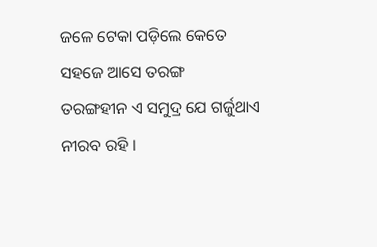ଜଳେ ଟେକା ପଡ଼ିଲେ କେତେ ସହଜେ ଆସେ ତରଙ୍ଗ
ତରଙ୍ଗହୀନ ଏ ସମୁଦ୍ର ଯେ ଗର୍ଜୁଥାଏ ନୀରବ ରହି ।